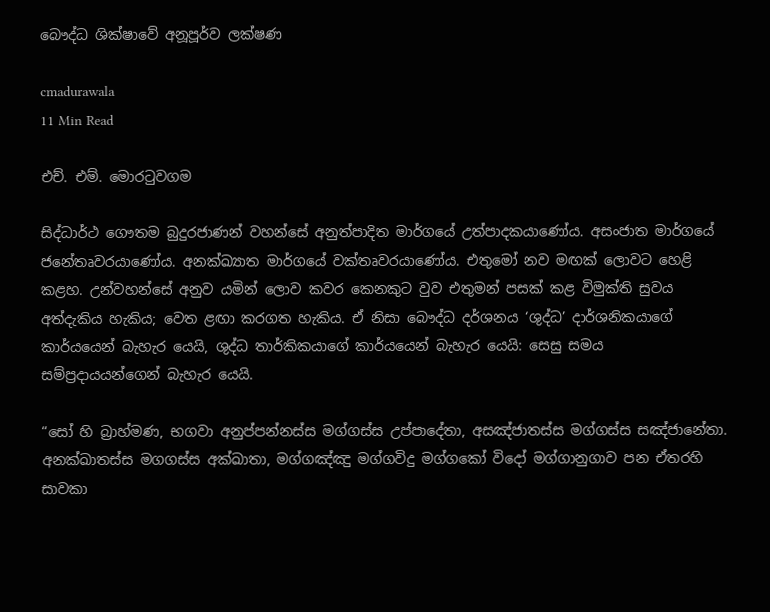බෞද්ධ ශික්ෂාවේ අනූපූර්ව ලක්ෂණ

cmadurawala
11 Min Read

එච්. එම්. මොරටුවගම

සිද්ධාර්ථ ගෞතම බුදුරජාණන් වහන්සේ අනුත්පාදිත මාර්ගයේ උත්පාදකයාණෝය. අසංජාත මාර්ගයේ ජනේතෘවරයාණෝය. අනක්ඛ්‍යාත මාර්ගයේ වක්තෘවරයාණෝය. එතුමෝ නව මඟක් ලොවට හෙළි කළහ. උන්වහන්සේ අනුව යමින් ලොව කවර කෙනකුට වුව එතුමන් පසක් කළ විමුක්ති සුවය අත්දැකිය හැකිය; වෙත ළඟා කරගත හැකිය. ඒ නිසා බෞද්ධ දර්ශනය ‘ශුද්ධ’ දාර්ශනිකයාගේ කාර්යයෙන් බැහැර යෙයි, ශුද්ධ තාර්කිකයාගේ කාර්යයෙන් බැහැර යෙයි: සෙසු සමය සම්ප්‍රදායයන්ගෙන් බැහැර යෙයි.

“සෝ හි බ්‍රාහ්මණ, භගවා අනුප්පන්නස්ස මග්ගස්ස උප්පාදේතා, අසඤ්ජාතස්ස මග්ගස්ස සඤ්ජානේතා. අනක්ඛාතස්ස මගගස්ස අක්ඛාතා, මග්ගඤ්ඤු මග්ගවිදු මග්ගකෝ විදෝ මග්ගානුගාව පන ඒතරහි සාවකා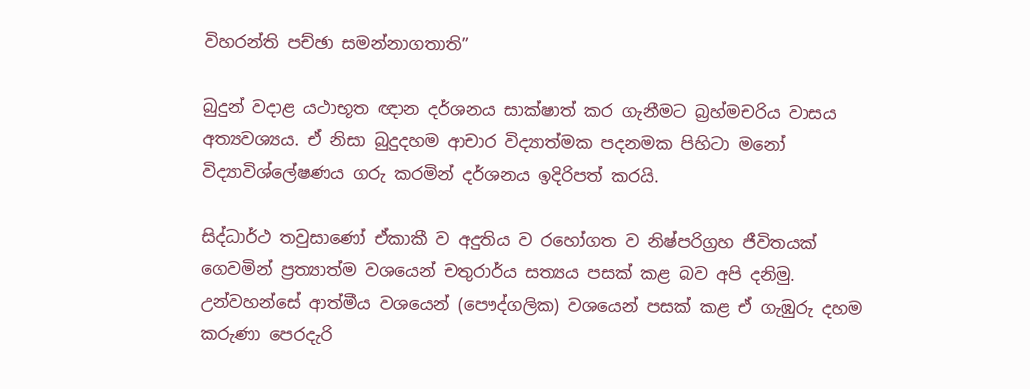විහරන්ති පච්ඡා සමන්නාගතාති”

බුදුන් වදාළ යථාභූත ඥාන දර්ශනය සාක්ෂාත් කර ගැනීමට බ්‍රහ්මචරිය වාසය අත්‍යවශ්‍යය. ඒ නිසා බුදුදහම ආචාර විද්‍යාත්මක පදනමක පිහිටා මනෝ විද්‍යාවිශ්ලේෂණය ගරු කරමින් දර්ශනය ඉදිරිපත් කරයි.

සිද්ධාර්ථ තවුසාණෝ ඒකාකී ව අදුතිය ව රහෝගත ව නිෂ්පරිග්‍රහ ජීවිතයක් ගෙවමින් ප්‍රත්‍යාත්ම වශයෙන් චතුරාර්ය සත්‍යය පසක් කළ බව අපි දනිමු. උන්වහන්සේ ආත්මීය වශයෙන් (පෞද්ගලික) වශයෙන් පසක් කළ ඒ ගැඹුරු දහම කරුණා පෙරදැරි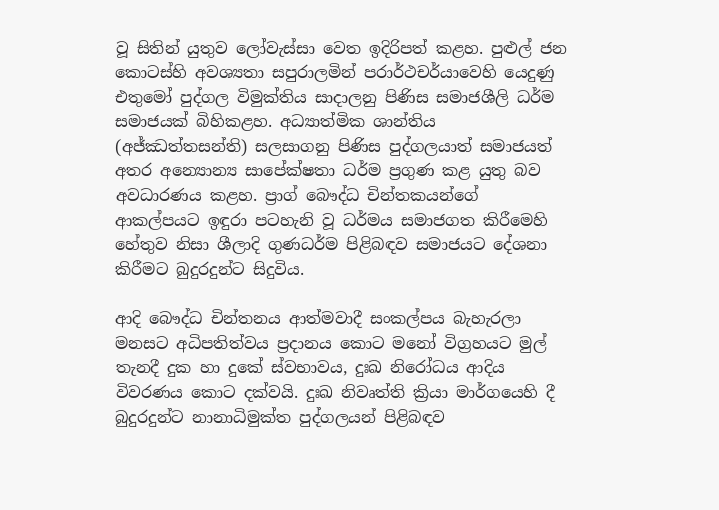වූ සිතින් යුතුව ලෝවැස්සා වෙත ඉදිරිපත් කළහ. පුළුල් ජන කොටස්හි අවශ්‍යතා සපුරාලමින් පරාර්ථචර්යාවෙහි යෙදුණු එතුමෝ පුද්ගල විමුක්තිය සාදාලනු පිණිස සමාජශීලි ධර්ම සමාජයක් බිහිකළහ. අධ්‍යාත්මික ශාන්තිය (අජ්ඣත්තසන්ති) සලසාගනු පිණිස පුද්ගලයාත් සමාජයත් අතර අන්‍යොන්‍ය සාපේක්ෂතා ධර්ම ප්‍රගුණ කළ යුතු බව අවධාරණය කළහ. ප්‍රාග් බෞද්ධ චින්තකයන්ගේ ආකල්පයට ඉඳුරා පටහැනි වූ ධර්මය සමාජගත කිරීමෙහි හේතුව නිසා ශීලාදි ගුණධර්ම පිළිබඳව සමාජයට දේශනා කිරීමට බුදුරදුන්ට සිදුවිය.

ආදි බෞද්ධ චින්තනය ආත්මවාදී සංකල්පය බැහැරලා මනසට අධිපතිත්වය ප්‍රදානය කොට මනෝ විග්‍රහයට මුල් තැනදී දුක හා දුකේ ස්වභාවය, දුඃඛ නිරෝධය ආදිය විවරණය කොට දක්වයි. දුඃඛ නිවෘත්ති ක්‍රියා මාර්ගයෙහි දී බුදුරදුන්ට නානාධිමුක්ත පුද්ගලයන් පිළිබඳව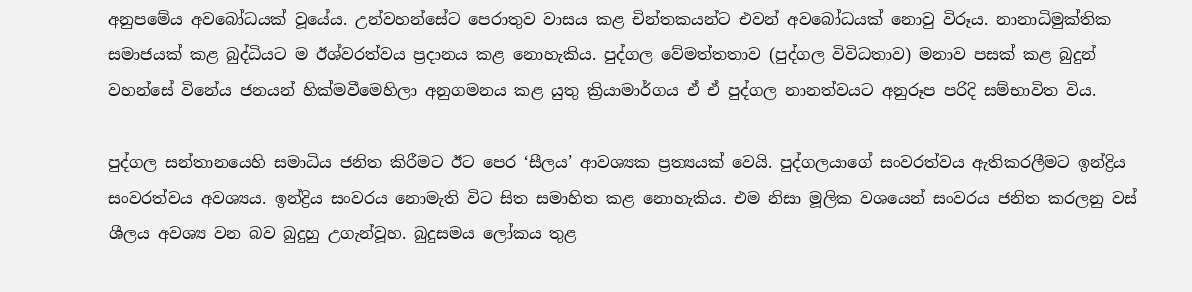අනුපමේය අවබෝධයක් වූයේය. උන්වහන්සේට පෙරාතුව වාසය කළ චින්තකයන්ට එවන් අවබෝධයක් නොවු විරූය. නානාධිමුක්තික සමාජයක් කළ බුද්ධියට ම ඊශ්වරත්වය ප්‍රදානය කළ නොහැකිය. පුද්ගල වේමත්තතාව (පුද්ගල විවිධතාව) මනාව පසක් කළ බුදුන් වහන්සේ විනේය ජනයන් හික්මවීමෙහිලා අනුගමනය කළ යුතු ක්‍රියාමාර්ගය ඒ ඒ පුද්ගල නානත්වයට අනුරූප පරිදි සම්භාවිත විය.

පුද්ගල සන්තානයෙහි සමාධිය ජනිත කිරීමට ඊට පෙර ‘සීලය’ ආවශ්‍යක ප්‍රත්‍යයක් වෙයි. පුද්ගලයාගේ සංවරත්වය ඇතිකරලීමට ඉන්ද්‍රිය සංවරත්වය අවශ්‍යය. ඉන්ද්‍රිය සංවරය නොමැති විට සිත සමාහිත කළ නොහැකිය. එම නිසා මූලික වශයෙන් සංවරය ජනිත කරලනු වස් ශීලය අවශ්‍ය වන බව බුදුහු උගැන්වූහ. බුදුසමය ලෝකය තුළ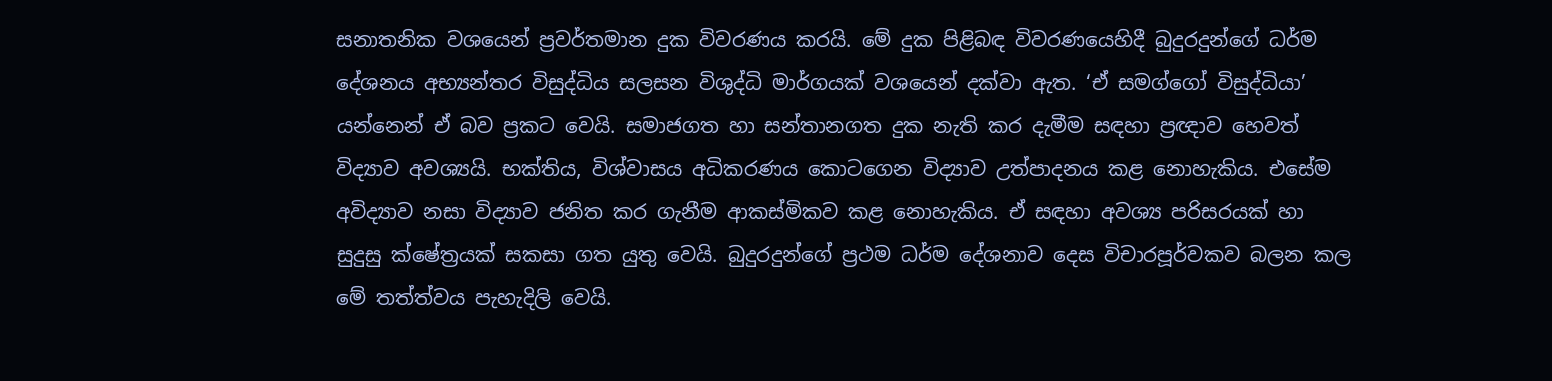සනාතනික වශයෙන් ප්‍රවර්තමාන දුක විවරණය කරයි. මේ දුක පිළිබඳ විවරණයෙහිදී බුදුරදුන්ගේ ධර්ම දේශනය අභ්‍යන්තර විසුද්ධිය සලසන විශුද්ධි මාර්ගයක් වශයෙන් දක්වා ඇත. ‘ඒ සමග්ගෝ විසුද්ධියා’ යන්නෙන් ඒ බව ප්‍රකට වෙයි. සමාජගත හා සන්තානගත දුක නැති කර දැමීම සඳහා ප්‍රඥාව හෙවත් විද්‍යාව අවශ්‍යයි. භක්තිය, විශ්වාසය අධිකරණය කොටගෙන විද්‍යාව උත්පාදනය කළ නොහැකිය. එසේම අවිද්‍යාව නසා විද්‍යාව ජනිත කර ගැනීම ආකස්මිකව කළ නොහැකිය. ඒ සඳහා අවශ්‍ය පරිසරයක් හා සුදුසු ක්ෂේත්‍රයක් සකසා ගත යුතු වෙයි. බුදුරදුන්ගේ ප්‍රථම ධර්ම දේශනාව දෙස විචාරපූර්වකව බලන කල මේ තත්ත්වය පැහැදිලි වෙයි.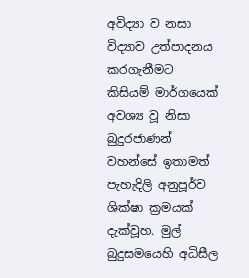අවිද්‍යා ව නසා විද්‍යාව උත්පාදනය කරගැනීමට කිසියම් මාර්ගයෙක් අවශ්‍ය වූ නිසා බුදුරජාණන් වහන්සේ ඉතාමත් පැහැදිලි අනුපූර්ව ශික්ෂා ක්‍රමයක් දැක්වූහ. මුල් බුදුසමයෙහි අධිසීල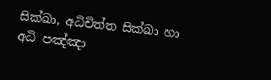සික්ඛා, අධිචිත්ත සික්ඛා හා අධි පඤ්ඤා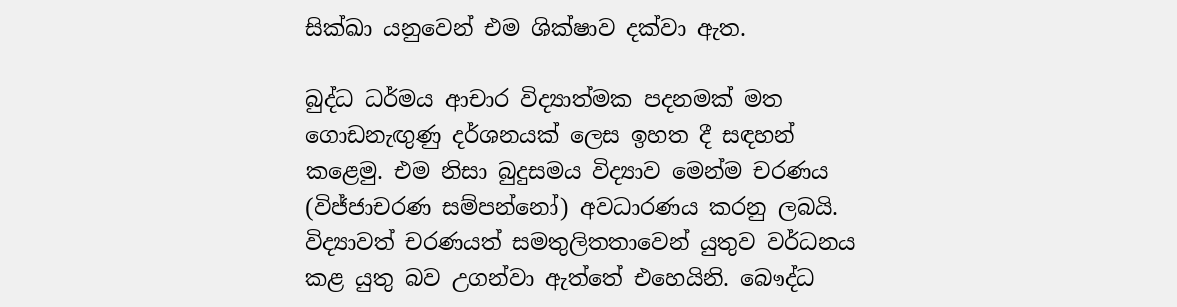සික්ඛා යනුවෙන් එම ශික්ෂාව දක්වා ඇත.

බුද්ධ ධර්මය ආචාර විද්‍යාත්මක පදනමක් මත ගොඩනැඟුණු දර්ශනයක් ලෙස ඉහත දී සඳහන් කළෙමු. එම නිසා බුදුසමය විද්‍යාව මෙන්ම චරණය (විජ්ජාචරණ සම්පන්නෝ) අවධාරණය කරනු ලබයි. විද්‍යාවත් චරණයත් සමතුලිතතාවෙන් යුතුව වර්ධනය කළ යුතු බව උගන්වා ඇත්තේ එහෙයිනි. බෞද්ධ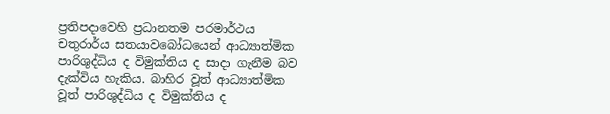ප්‍රතිපදාවෙහි ප්‍රධානතම පරමාර්ථය චතුරාර්ය සතයාවබෝධයෙන් ආධ්‍යාත්මික පාරිශුද්ධිය ද විමුක්තිය ද සාදා ගැනීම බව දැක්විය හැකිය. බාහිර වූත් ආධ්‍යාත්මික වූත් පාරිශුද්ධිය ද විමුක්තිය ද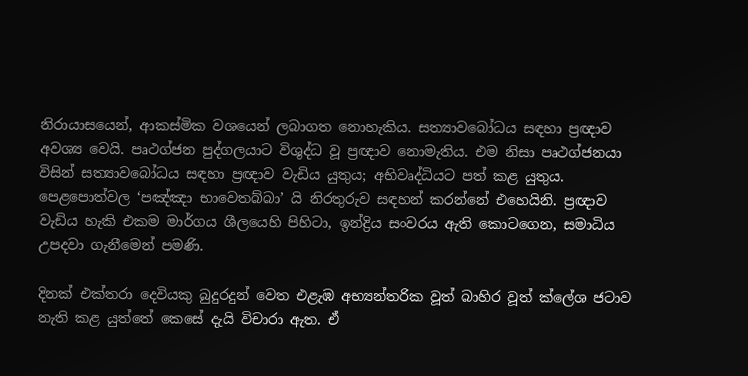නිරායාසයෙන්, ආකස්මික වශයෙන් ලබාගත නොහැකිය. සත්‍යාවබෝධය සඳහා ප්‍රඥාව අවශ්‍ය වෙයි. පෘථග්ජන පුද්ගලයාට විශුද්ධ වූ ප්‍රඥාව නොමැතිය. එම නිසා පෘථග්ජනයා විසින් සත්‍යාවබෝධය සඳහා ප්‍රඥාව වැඩිය යුතුය; අභිවෘද්ධියට පත් කළ යුතුය. පෙළපොත්වල ‘පඤ්ඤා භාවෙතබ්බා’ යි නිරතුරුව සඳහන් කරන්නේ එහෙයිනි. ප්‍රඥාව වැඩිය හැකි එකම මාර්ගය ශීලයෙහි පිහිටා, ඉන්ද්‍රිය සංවරය ඇති කොටගෙන, සමාධිය උපදවා ගැනීමෙන් පමණි.

දිනක් එක්තරා දෙවියකු බුදුරදුන් වෙත එළැඹ අභ්‍යන්තරික වූත් බාහිර වූත් ක්ලේශ ජටාව නැති කළ යුත්තේ කෙසේ දැයි විචාරා ඇත. ඒ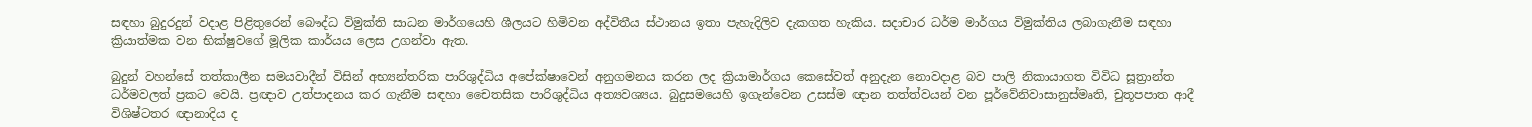සඳහා බුදුරදුන් වදාළ පිළිතුරෙන් බෞද්ධ විමුක්ති සාධන මාර්ගයෙහි ශීලයට හිමිවන අද්විතීය ස්ථානය ඉතා පැහැදිලිව දැකගත හැකිය. සදාචාර ධර්ම මාර්ගය විමුක්තිය ලබාගැනීම සඳහා ක්‍රියාත්මක වන භික්ෂුවගේ මූලික කාර්යය ලෙස උගන්වා ඇත.

බුදුන් වහන්සේ තත්කාලීන සමයවාදීන් විසින් අභ්‍යන්තරික පාරිශුද්ධිය අපේක්ෂාවෙන් අනුගමනය කරන ලද ක්‍රියාමාර්ගය කෙසේවත් අනුදැන නොවදාළ බව පාලි නිකායාගත විවිධ සූත්‍රාන්ත ධර්මවලත් ප්‍රකට වෙයි. ප්‍රඥාව උත්පාදනය කර ගැනීම සඳහා චෛතසික පාරිශුද්ධිය අත්‍යවශ්‍යය. බුදුසමයෙහි ඉගැන්වෙන උසස්ම ඥාන තත්ත්වයන් වන පූර්වේනිවාසානුස්මෘති, චුතූපපාත ආදී විශිෂ්ටතර ඥානාදිය ද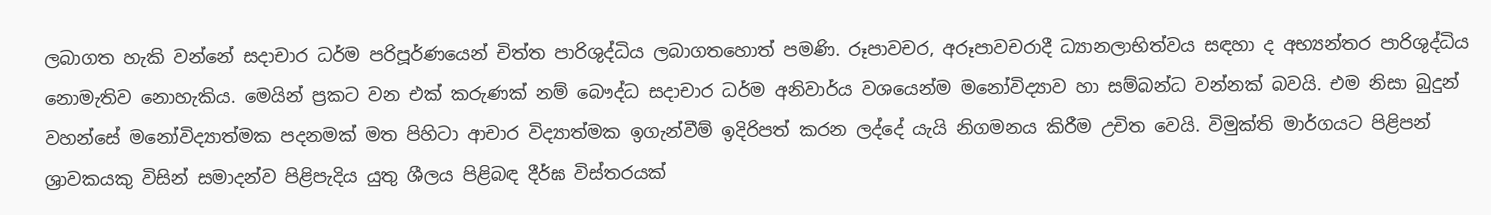ලබාගත හැකි වන්නේ සදාචාර ධර්ම පරිපූර්ණයෙන් චිත්ත පාරිශුද්ධිය ලබාගතහොත් පමණි. රූපාවචර, අරූපාවචරාදී ධ්‍යානලාභිත්වය සඳහා ද අභ්‍යන්තර පාරිශුද්ධිය නොමැතිව නොහැකිය. මෙයින් ප්‍රකට වන එක් කරුණක් නම් බෞද්ධ සදාචාර ධර්ම අනිවාර්ය වශයෙන්ම මනෝවිද්‍යාව හා සම්බන්ධ වන්නක් බවයි. එම නිසා බුදුන් වහන්සේ මනෝවිද්‍යාත්මක පදනමක් මත පිහිටා ආචාර විද්‍යාත්මක ඉගැන්වීම් ඉදිරිපත් කරන ලද්දේ යැයි නිගමනය කිරීම උචිත වෙයි. විමුක්ති මාර්ගයට පිළිපන් ශ්‍රාවකයකු විසින් සමාදන්ව පිළිපැදිය යුතු ශීලය පිළිබඳ දීර්ඝ විස්තරයක්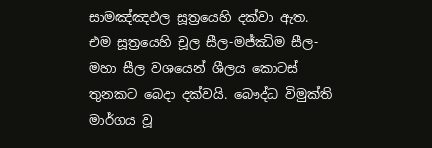සාමඤ්ඤඵල සූත්‍රයෙහි දක්වා ඇත. එම සූත්‍රයෙහි චූල සීල-මජ්ඣිම සීල-මහා සීල වශයෙන් ශීලය කොටස් තුනකට බෙදා දක්වයි. බෞද්ධ විමුක්ති මාර්ගය වූ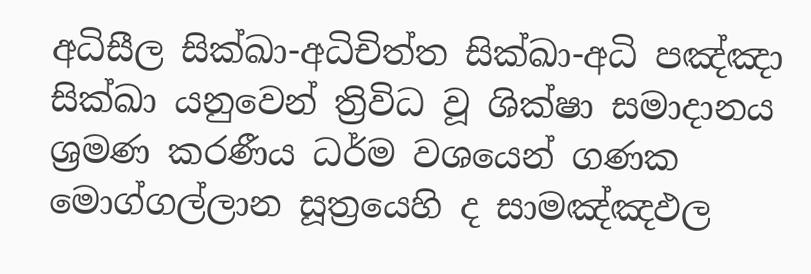අධිසීල සික්ඛා-අධිචිත්ත සික්ඛා-අධි පඤ්ඤා සික්ඛා යනුවෙන් ත්‍රිවිධ වූ ශික්ෂා සමාදානය ශ්‍රමණ කරණීය ධර්ම වශයෙන් ගණක මොග්ගල්ලාන සූත්‍රයෙහි ද සාමඤ්ඤඵල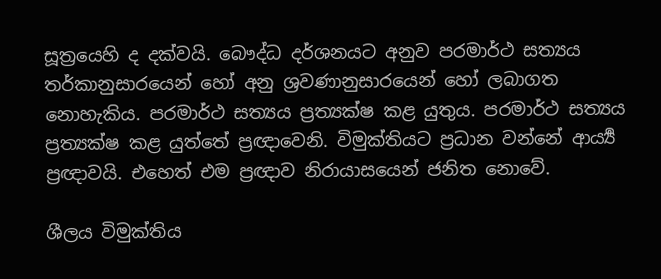සූත්‍රයෙහි ද දක්වයි. බෞද්ධ දර්ශනයට අනුව පරමාර්ථ සත්‍යය තර්කානුසාරයෙන් හෝ අනු ශ්‍රවණානුසාරයෙන් හෝ ලබාගත නොහැකිය. පරමාර්ථ සත්‍යය ප්‍රත්‍යක්ෂ කළ යුතුය. පරමාර්ථ සත්‍යය ප්‍රත්‍යක්ෂ කළ යුත්තේ ප්‍රඥාවෙනි. විමුක්තියට ප්‍රධාන වන්නේ ආර්‍ය්‍ය ප්‍රඥාවයි. එහෙත් එම ප්‍රඥාව නිරායාසයෙන් ජනිත නොවේ.

ශීලය විමුක්තිය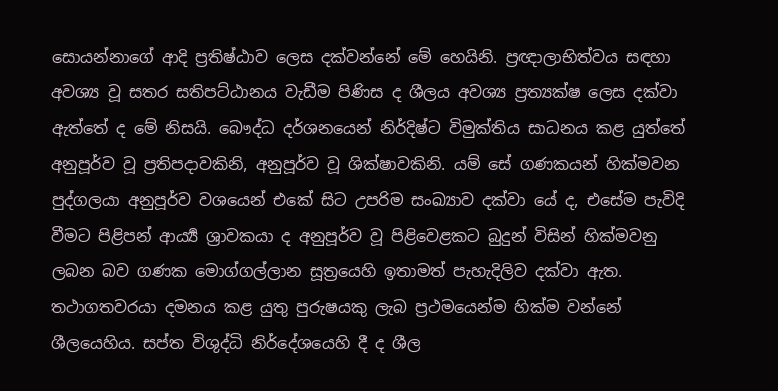සොයන්නාගේ ආදි ප්‍රතිෂ්ඨාව ලෙස දක්වන්නේ මේ හෙයිනි. ප්‍රඥාලාභිත්වය සඳහා අවශ්‍ය වූ සතර සතිපට්ඨානය වැඩීම පිණිස ද ශීලය අවශ්‍ය ප්‍රත්‍යක්ෂ ලෙස දක්වා ඇත්තේ ද මේ නිසයි. බෞද්ධ දර්ශනයෙන් නිර්දිෂ්ට විමුක්තිය සාධනය කළ යුත්තේ අනුපූර්ව වූ ප්‍රතිපදාවකිනි, අනුපූර්ව වූ ශික්ෂාවකිනි. යම් සේ ගණකයන් හික්මවන පුද්ගලයා අනුපූර්ව වශයෙන් එකේ සිට උපරිම සංඛ්‍යාව දක්වා යේ ද, එසේම පැවිදි වීමට පිළිපන් ආර්‍ය්‍ය ශ්‍රාවකයා ද අනුපූර්ව වූ පිළිවෙළකට බුදුන් විසින් හික්මවනු ලබන බව ගණක මොග්ගල්ලාන සූත්‍රයෙහි ඉතාමත් පැහැදිලිව දක්වා ඇත. තථාගතවරයා දමනය කළ යුතු පුරුෂයකු ලැබ ප්‍රථමයෙන්ම හික්ම වන්නේ ශීලයෙහිය. සප්ත විශුද්ධි නිර්දේශයෙහි දී ද ශීල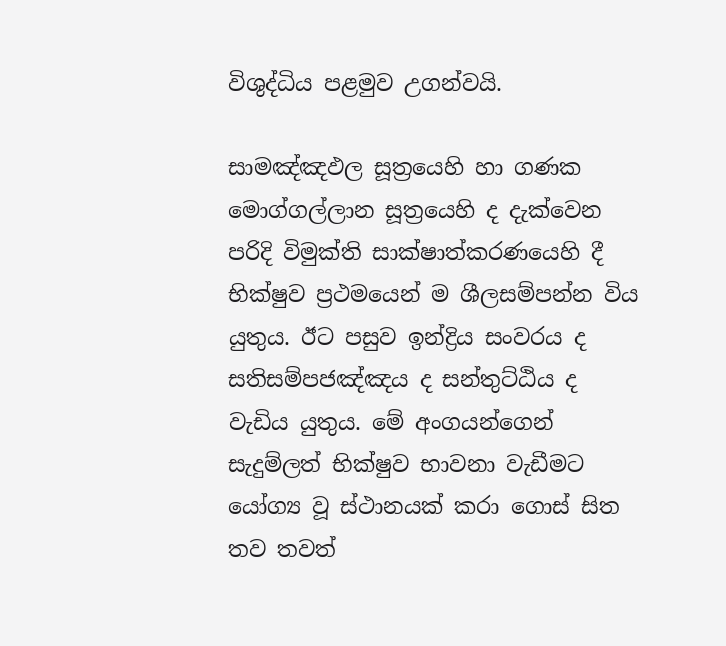විශුද්ධිය පළමුව උගන්වයි.

සාමඤ්ඤඵල සූත්‍රයෙහි හා ගණක මොග්ගල්ලාන සූත්‍රයෙහි ද දැක්වෙන පරිදි විමුක්ති සාක්ෂාත්කරණයෙහි දී භික්ෂුව ප්‍රථමයෙන් ම ශීලසම්පන්න විය යුතුය. ඊට පසුව ඉන්ද්‍රිය සංවරය ද සතිසම්පජඤ්ඤය ද සන්තුට්ඨිය ද වැඩිය යුතුය. මේ අංගයන්ගෙන් සැදුම්ලත් භික්ෂුව භාවනා වැඩීමට යෝග්‍ය වූ ස්ථානයක් කරා ගොස් සිත තව තවත්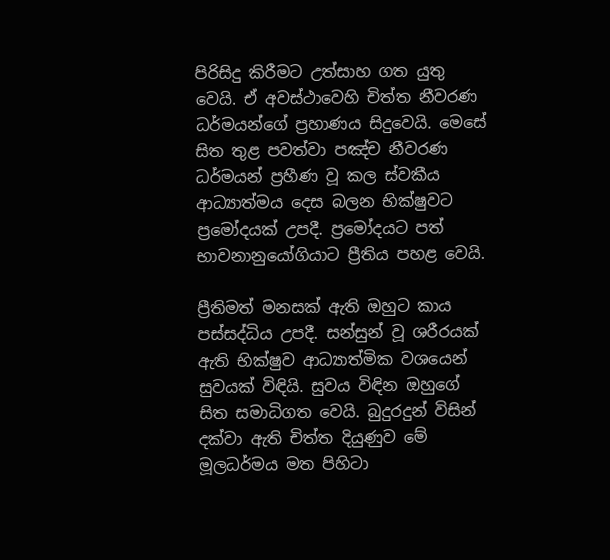පිරිසිදු කිරීමට උත්සාහ ගත යුතු වෙයි. ඒ අවස්ථාවෙහි චිත්ත නීවරණ ධර්මයන්ගේ ප්‍රහාණය සිදුවෙයි. මෙසේ සිත තුළ පවත්වා පඤ්ච නීවරණ ධර්මයන් ප්‍රහීණ වූ කල ස්වකීය ආධ්‍යාත්මය දෙස බලන භික්ෂුවට ප්‍රමෝදයක් උපදී. ප්‍රමෝදයට පත් භාවනානුයෝගියාට ප්‍රීතිය පහළ වෙයි.

ප්‍රීතිමත් මනසක් ඇති ඔහුට කාය පස්සද්ධිය උපදී. සන්සුන් වූ ශරීරයක් ඇති භික්ෂුව ආධ්‍යාත්මික වශයෙන් සුවයක් විඳියි. සුවය විඳින ඔහුගේ සිත සමාධිගත වෙයි. බුදුරදුන් විසින් දක්වා ඇති චිත්ත දියුණුව මේ මූලධර්මය මත පිහිටා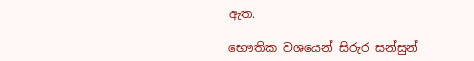ඇත.

භෞතික වශයෙන් සිරුර සන්සුන්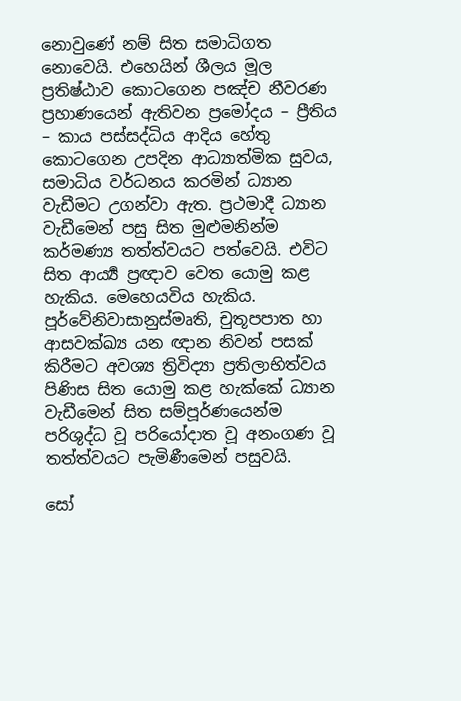නොවුණේ නම් සිත සමාධිගත නොවෙයි. එහෙයින් ශීලය මූල ප්‍රතිෂ්ඨාව කොටගෙන පඤ්ච නීවරණ ප්‍රහාණයෙන් ඇතිවන ප්‍රමෝදය – ප්‍රීතිය – කාය පස්සද්ධිය ආදිය හේතු කොටගෙන උපදින ආධ්‍යාත්මික සුවය, සමාධිය වර්ධනය කරමින් ධ්‍යාන වැඩීමට උගන්වා ඇත. ප්‍රථමාදී ධ්‍යාන වැඩීමෙන් පසු සිත මුළුමනින්ම කර්මණ්‍ය තත්ත්වයට පත්වෙයි. එවිට සිත ආර්‍ය්‍ය ප්‍රඥාව වෙත යොමු කළ හැකිය. මෙහෙයවිය හැකිය. පූර්වේනිවාසානුස්මෘති, චුතූපපාත හා ආසවක්ඛ්‍ය යන ඥාන නිවන් පසක් කිරීමට අවශ්‍ය ත්‍රිවිද්‍යා ප්‍රතිලාභිත්වය පිණිස සිත යොමු කළ හැක්කේ ධ්‍යාන වැඩීමෙන් සිත සම්පූර්ණයෙන්ම පරිශුද්ධ වූ පරියෝදාත වූ අනංගණ වූ තත්ත්වයට පැමිණීමෙන් පසුවයි.

සෝ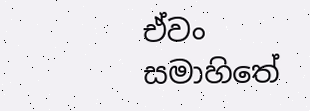ඒවං සමාහිතේ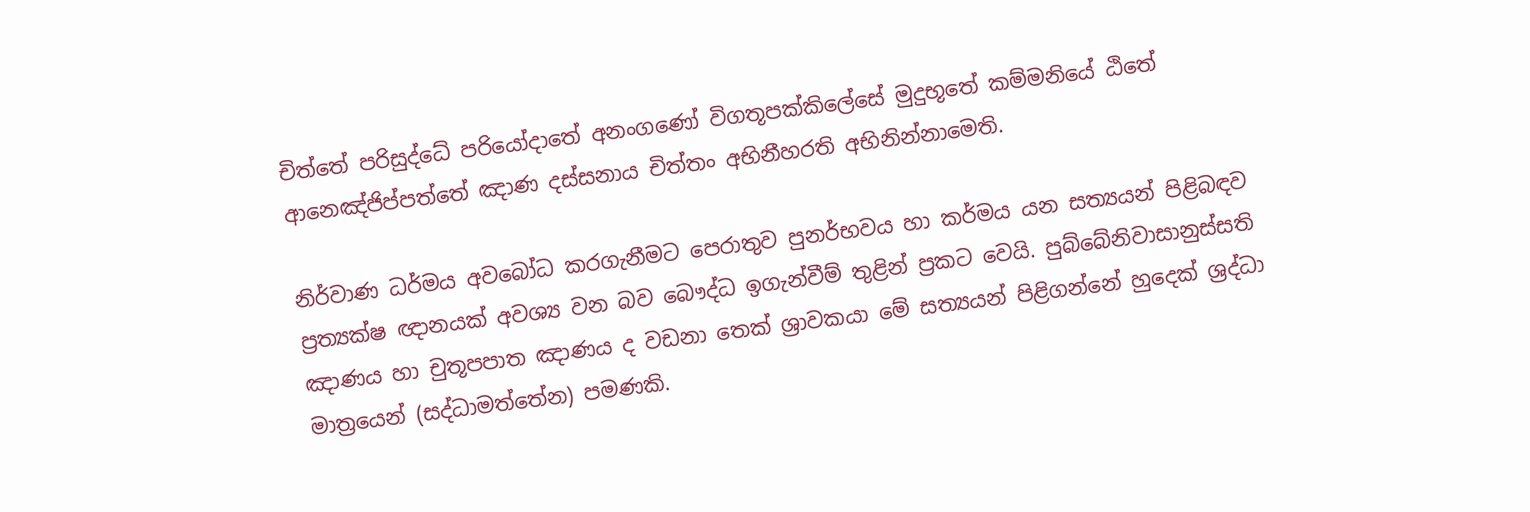චිත්තේ පරිසුද්ධේ පරියෝදාතේ අනංගණෝ විගතූපක්කිලේසේ මුදුභූතේ කම්මනියේ ඨිතේ ආනෙඤ්ජිප්පත්තේ ඤාණ දස්සනාය චිත්තං අභිනීහරති අභිනින්නාමෙති.

නිර්වාණ ධර්මය අවබෝධ කරගැනීමට පෙරාතුව පුනර්භවය හා කර්මය යන සත්‍යයන් පිළිබඳව ප්‍රත්‍යක්ෂ ඥානයක් අවශ්‍ය වන බව බෞද්ධ ඉගැන්වීම් තුළින් ප්‍රකට වෙයි. පුබ්බේනිවාසානුස්සති ඤාණය හා චුතූපපාත ඤාණය ද වඩනා තෙක් ශ්‍රාවකයා මේ සත්‍යයන් පිළිගන්නේ හුදෙක් ශ්‍රද්ධා මාත්‍රයෙන් (සද්ධාමත්තේන) පමණකි.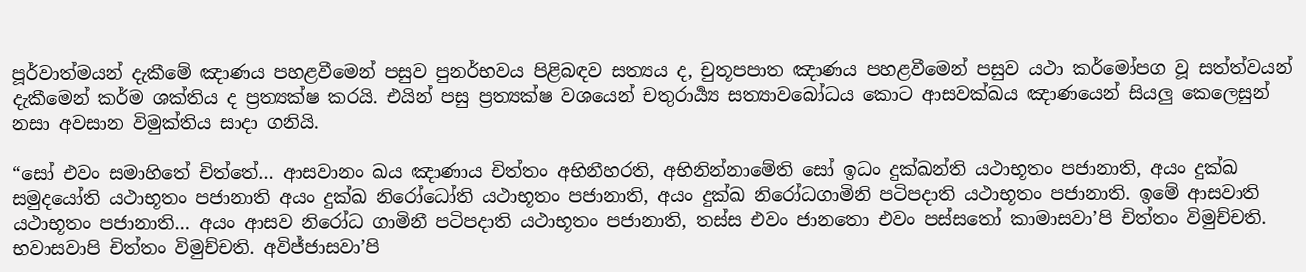පූර්වාත්මයන් දැකීමේ ඤාණය පහළවීමෙන් පසුව පුනර්භවය පිළිබඳව සත්‍යය ද, චුතූපපාත ඤාණය පහළවීමෙන් පසුව යථා කර්මෝපග වූ සත්ත්වයන් දැකීමෙන් කර්ම ශක්තිය ද ප්‍රත්‍යක්ෂ කරයි. එයින් පසු ප්‍රත්‍යක්ෂ වශයෙන් චතුරාර්‍ය්‍ය සත්‍යාවබෝධය කොට ආසවක්ඛය ඤාණයෙන් සියලු කෙලෙසුන් නසා අවසාන විමුක්තිය සාදා ගනියි.

“සෝ එවං සමාහිතේ චිත්තේ… ආසවානං ඛය ඤාණාය චිත්තං අභිනීහරති, අභිනින්නාමේති සෝ ඉධං දුක්ඛන්ති යථාභූතං පජානාති, අයං දුක්ඛ සමුදයෝති යථාභූතං පජානාති අයං දුක්ඛ නිරෝධෝති යථාභූතං පජානාති, අයං දුක්ඛ නිරෝධගාමිනි පටිපදාති යථාභූතං පජානාති. ඉමේ ආසවාති යථාභූතං පජානාති… අයං ආසව නිරෝධ ගාමිනී පටිපදාති යථාභූතං පජානාති, තස්ස එවං ජානතො එවං පස්සතෝ කාමාසවා’පි චිත්තං විමුච්චති. භවාසවාපි චිත්තං විමුච්චති. අවිජ්ජාසවා’පි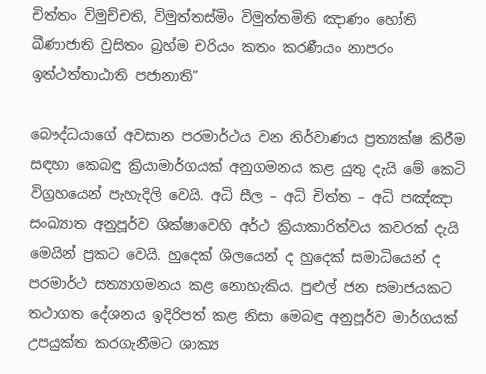චිත්තං විමුච්චති, විමුත්තස්මිං විමුත්තමිති ඤාණං හෝති ඛීණාජාති වුසිතං බ්‍රහ්ම චරියං කතං කරණීයං නාපරං ඉත්ථත්තාඨාති පජානාති”

බෞද්ධයාගේ අවසාන පරමාර්ථය වන නිර්වාණය ප්‍රත්‍යක්ෂ කිරීම සඳහා කෙබඳු ක්‍රියාමාර්ගයක් අනුගමනය කළ යුතු දැයි මේ කෙටි විග්‍රහයෙන් පැහැදිලි වෙයි. අධි සීල – අධි චිත්ත – අධි පඤ්ඤා සංඛ්‍යාත අනුපූර්ව ශික්ෂාවෙහි අර්ථ ක්‍රියාකාරිත්වය කවරක් දැයි මෙයින් ප්‍රකට වෙයි. හුදෙක් ශිලයෙන් ද හුදෙක් සමාධියෙන් ද පරමාර්ථ සත්‍යාගමනය කළ නොහැකිය. පුළුල් ජන සමාජයකට තථාගත දේශනය ඉදිරිපත් කළ නිසා මෙබඳු අනුපූර්ව මාර්ගයක් උපයුක්ත කරගැනීමට ශාක්‍ය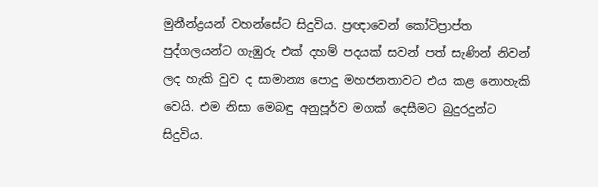මුනීන්ද්‍රයන් වහන්සේට සිදුවිය. ප්‍රඥාවෙන් කෝටිප්‍රාප්ත පුද්ගලයන්ට ගැඹුරු එක් දහම් පදයක් සවන් පත් සැණින් නිවන් ලද හැකි වුව ද සාමාන්‍ය පොදු මහජනතාවට එය කළ නොහැකි වෙයි. එම නිසා මෙබඳු අනුපූර්ව මගක් දෙසීමට බුදුරදුන්ට සිදුවිය.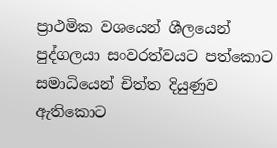ප්‍රාථමික වශයෙන් ශීලයෙන් පුද්ගලයා සංවරත්වයට පත්කොට සමාධියෙන් චිත්ත දියුණුව ඇතිකොට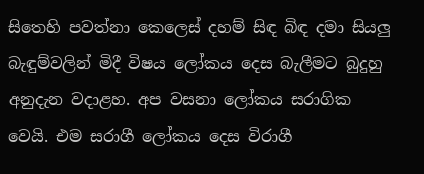සිතෙහි පවත්නා කෙලෙස් දහම් සිඳ බිඳ දමා සියලු බැඳුම්වලින් මිදී විෂය ලෝකය දෙස බැලීමට බුදුහු අනුදැන වදාළහ. අප වසනා ලෝකය සරාගික වෙයි. එම සරාගී ලෝකය දෙස විරාගී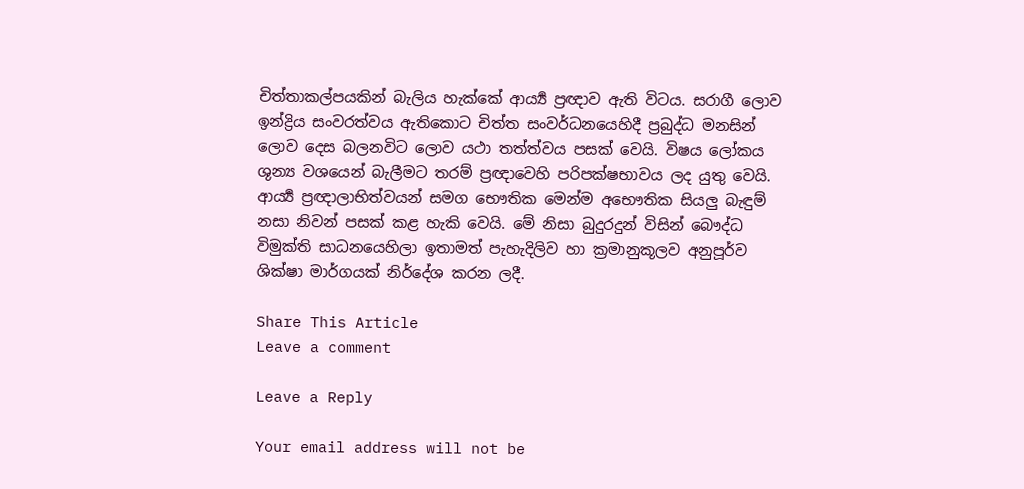චිත්තාකල්පයකින් බැලිය හැක්කේ ආර්‍ය්‍ය ප්‍රඥාව ඇති විටය. සරාගී ලොව ඉන්ද්‍රිය සංවරත්වය ඇතිකොට චිත්ත සංවර්ධනයෙහිදී ප්‍රබුද්ධ මනසින් ලොව දෙස බලනවිට ලොව යථා තත්ත්වය පසක් වෙයි. විෂය ලෝකය ශුන්‍ය වශයෙන් බැලීමට තරම් ප්‍රඥාවෙහි පරිපක්ෂභාවය ලද යුතු වෙයි. ආර්‍ය්‍ය ප්‍රඥාලාභිත්වයන් සමග භෞතික මෙන්ම අභෞතික සියලු බැඳුම් නසා නිවන් පසක් කළ හැකි වෙයි. මේ නිසා බුදුරදුන් විසින් බෞද්ධ විමුක්ති සාධනයෙහිලා ඉතාමත් පැහැදිලිව හා ක්‍රමානුකූලව අනුපූර්ව ශික්ෂා මාර්ගයක් නිර්දේශ කරන ලදී.

Share This Article
Leave a comment

Leave a Reply

Your email address will not be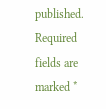published. Required fields are marked *